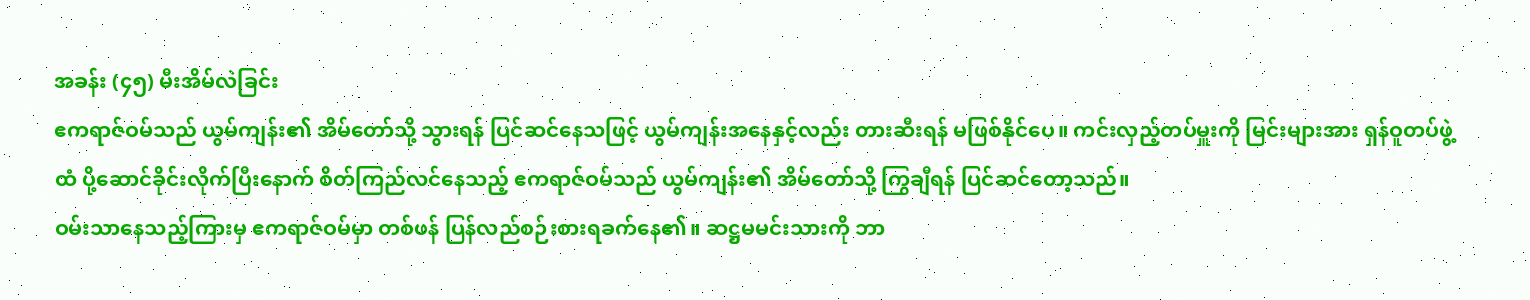အခန်း (၄၅) မီးအိမ်လဲခြင်း
ဧကရာဇ်ဝမ်သည် ယွမ်ကျန်း၏ အိမ်တော်သို့ သွားရန် ပြင်ဆင်နေသဖြင့် ယွမ်ကျန်းအနေနှင့်လည်း တားဆီးရန် မဖြစ်နိုင်ပေ။ ကင်းလှည့်တပ်မှူးကို မြင်းများအား ရှန်ဝူတပ်ဖွဲ့ထံ ပို့ဆောင်ခိုင်းလိုက်ပြီးနောက် စိတ်ကြည်လင်နေသည့် ဧကရာဇ်ဝမ်သည် ယွမ်ကျန်း၏ အိမ်တော်သို့ ကြွချီရန် ပြင်ဆင်တော့သည်။
ဝမ်းသာနေသည့်ကြားမှ ဧကရာဇ်ဝမ်မှာ တစ်ဖန် ပြန်လည်စဉ်းစားရခက်နေ၏။ ဆဋ္ဌမမင်းသားကို ဘာ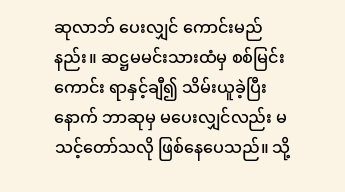ဆုလာဘ် ပေးလျှင် ကောင်းမည်နည်း။ ဆဋ္ဌမမင်းသားထံမှ စစ်မြင်းကောင်း ရာနှင့်ချီ၍ သိမ်းယူခဲ့ပြီးနောက် ဘာဆုမှ မပေးလျှင်လည်း မသင့်တော်သလို ဖြစ်နေပေသည်။ သို့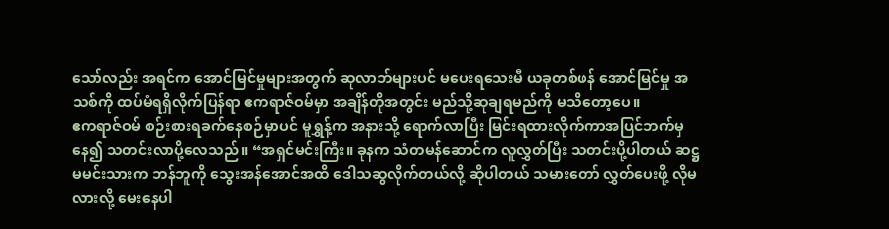သော်လည်း အရင်က အောင်မြင်မှုများအတွက် ဆုလာဘ်များပင် မပေးရသေးမီ ယခုတစ်ဖန် အောင်မြင်မှု အသစ်ကို ထပ်မံရရှိလိုက်ပြန်ရာ ဧကရာဇ်ဝမ်မှာ အချိန်တိုအတွင်း မည်သို့ဆုချရမည်ကို မသိတော့ပေ။
ဧကရာဇ်ဝမ် စဉ်းစားရခက်နေစဉ်မှာပင် မူရွှန့်က အနားသို့ ရောက်လာပြီး မြင်းရထားလိုက်ကာအပြင်ဘက်မှနေ၍ သတင်းလာပို့လေသည်။ “အရှင်မင်းကြီး။ ခုနက သံတမန်ဆောင်က လူလွှတ်ပြီး သတင်းပို့ပါတယ် ဆဋ္ဌမမင်းသားက ဘန်ဘူကို သွေးအန်အောင်အထိ ဒေါသဆွလိုက်တယ်လို့ ဆိုပါတယ် သမားတော် လွှတ်ပေးဖို့ လိုမလားလို့ မေးနေပါ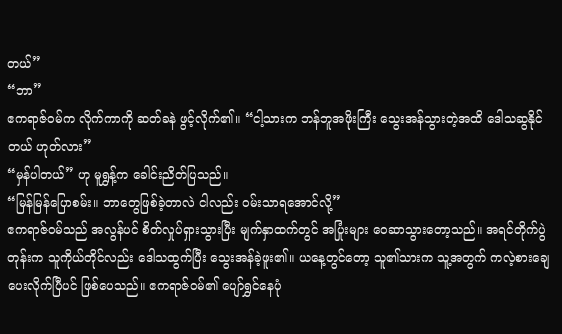တယ်”
“ဘာ”
ဧကရာဇ်ဝမ်က လိုက်ကာကို ဆတ်ခနဲ ဖွင့်လိုက်၏။ “ငါ့သားက ဘန်ဘူအဖိုးကြီး သွေးအန်သွားတဲ့အထိ ဒေါသဆွနိုင်တယ် ဟုတ်လား”
“မှန်ပါတယ်” ဟု မူရွှန့်က ခေါင်းညိတ်ပြသည်။
“မြန်မြန်ပြောစမ်း။ ဘာတွေဖြစ်ခဲ့တာလဲ ငါလည်း ဝမ်းသာရအောင်လို့”
ဧကရာဇ်ဝမ်သည် အလွန်ပင် စိတ်လှုပ်ရှားသွားပြီး မျက်နှာထက်တွင် အပြုံးများ ဝေဆာသွားတော့သည်။ အရင်တိုက်ပွဲတုန်းက သူကိုယ်တိုင်လည်း ဒေါသထွက်ပြီး သွေးအန်ခဲ့ဖူး၏။ ယနေ့တွင်တော့ သူ၏သားက သူ့အတွက် ကလဲ့စားချေပေးလိုက်ပြီပင် ဖြစ်ပေသည်။ ဧကရာဇ်ဝမ်၏ ပျော်ရွှင်နေပုံ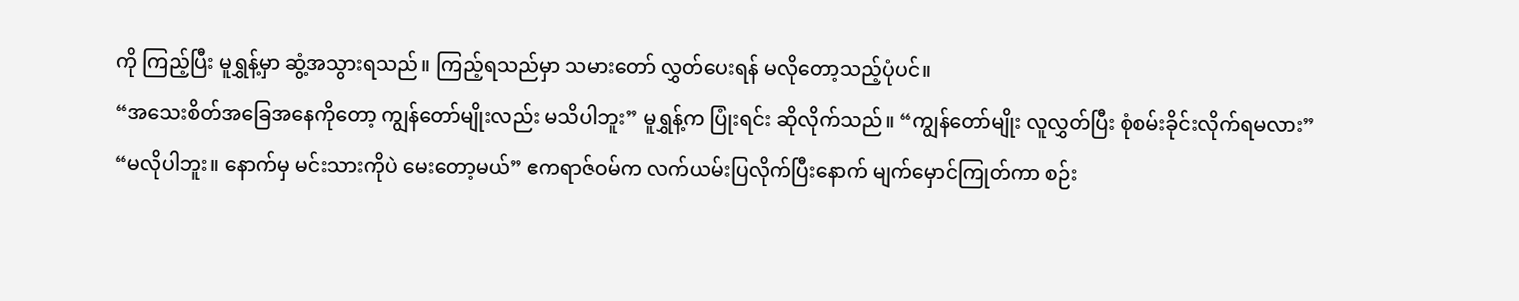ကို ကြည့်ပြီး မူရွှန့်မှာ ဆွံ့အသွားရသည်။ ကြည့်ရသည်မှာ သမားတော် လွှတ်ပေးရန် မလိုတော့သည့်ပုံပင်။
“အသေးစိတ်အခြေအနေကိုတော့ ကျွန်တော်မျိုးလည်း မသိပါဘူး” မူရွှန့်က ပြုံးရင်း ဆိုလိုက်သည်။ “ကျွန်တော်မျိုး လူလွှတ်ပြီး စုံစမ်းခိုင်းလိုက်ရမလား”
“မလိုပါဘူး။ နောက်မှ မင်းသားကိုပဲ မေးတော့မယ်” ဧကရာဇ်ဝမ်က လက်ယမ်းပြလိုက်ပြီးနောက် မျက်မှောင်ကြုတ်ကာ စဉ်း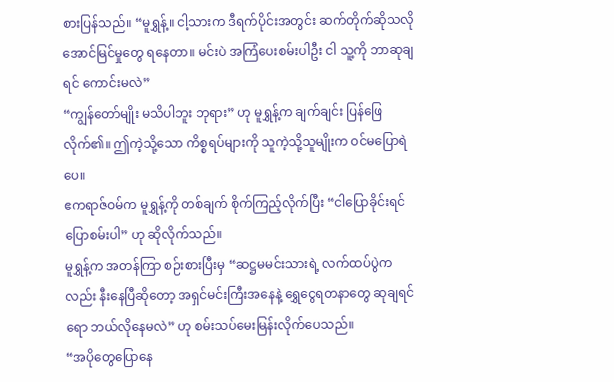စားပြန်သည်။ “မူရွှန့်။ ငါ့သားက ဒီရက်ပိုင်းအတွင်း ဆက်တိုက်ဆိုသလို အောင်မြင်မှုတွေ ရနေတာ။ မင်းပဲ အကြံပေးစမ်းပါဦး ငါ သူ့ကို ဘာဆုချရင် ကောင်းမလဲ”
“ကျွန်တော်မျိုး မသိပါဘူး ဘုရား” ဟု မူရွှန့်က ချက်ချင်း ပြန်ဖြေလိုက်၏။ ဤကဲ့သို့သော ကိစ္စရပ်များကို သူကဲ့သို့သူမျိုးက ဝင်မပြောရဲပေ။
ဧကရာဇ်ဝမ်က မူရွှန့်ကို တစ်ချက် စိုက်ကြည့်လိုက်ပြီး “ငါပြောခိုင်းရင် ပြောစမ်းပါ” ဟု ဆိုလိုက်သည်။
မူရွှန့်က အတန်ကြာ စဉ်းစားပြီးမှ “ဆဋ္ဌမမင်းသားရဲ့ လက်ထပ်ပွဲကလည်း နီးနေပြီဆိုတော့ အရှင်မင်းကြီးအနေနဲ့ ရွှေငွေရတနာတွေ ဆုချရင်ရော ဘယ်လိုနေမလဲ” ဟု စမ်းသပ်မေးမြန်းလိုက်ပေသည်။
“အပိုတွေပြောနေ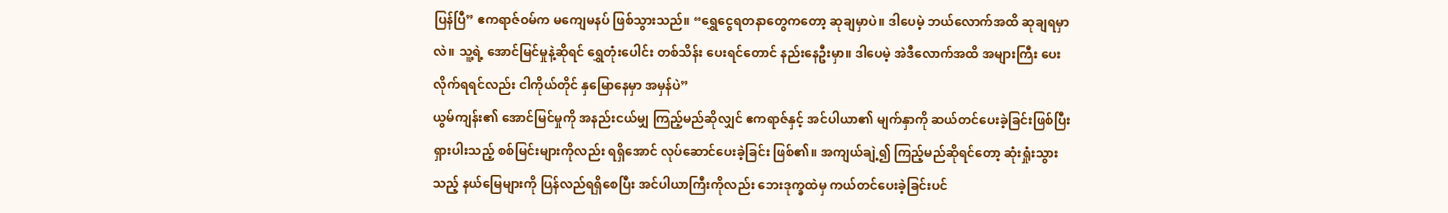ပြန်ပြီ” ဧကရာဇ်ဝမ်က မကျေမနပ် ဖြစ်သွားသည်။ “ရွှေငွေရတနာတွေကတော့ ဆုချမှာပဲ။ ဒါပေမဲ့ ဘယ်လောက်အထိ ဆုချရမှာလဲ။ သူ့ရဲ့ အောင်မြင်မှုနဲ့ဆိုရင် ရွှေတုံးပေါင်း တစ်သိန်း ပေးရင်တောင် နည်းနေဦးမှာ။ ဒါပေမဲ့ အဲဒီလောက်အထိ အများကြီး ပေးလိုက်ရရင်လည်း ငါကိုယ်တိုင် နှမြောနေမှာ အမှန်ပဲ”
ယွမ်ကျန်း၏ အောင်မြင်မှုကို အနည်းငယ်မျှ ကြည့်မည်ဆိုလျှင် ဧကရာဇ်နှင့် အင်ပါယာ၏ မျက်နှာကို ဆယ်တင်ပေးခဲ့ခြင်းဖြစ်ပြီး ရှားပါးသည့် စစ်မြင်းများကိုလည်း ရရှိအောင် လုပ်ဆောင်ပေးခဲ့ခြင်း ဖြစ်၏။ အကျယ်ချဲ့၍ ကြည့်မည်ဆိုရင်တော့ ဆုံးရှုံးသွားသည့် နယ်မြေများကို ပြန်လည်ရရှိစေပြီး အင်ပါယာကြီးကိုလည်း ဘေးဒုက္ခထဲမှ ကယ်တင်ပေးခဲ့ခြင်းပင်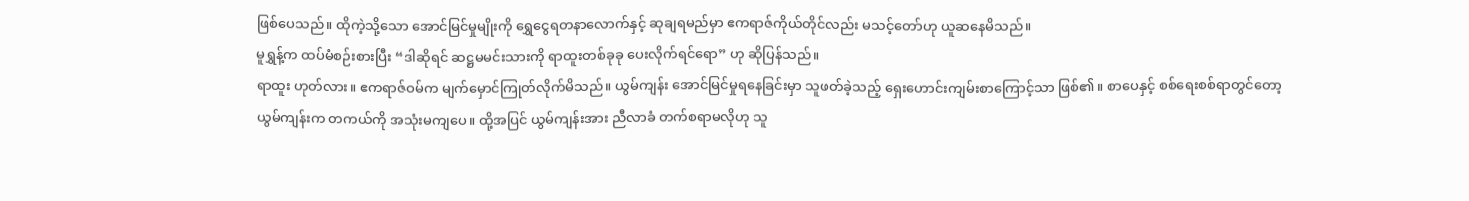ဖြစ်ပေသည်။ ထိုကဲ့သို့သော အောင်မြင်မှုမျိုးကို ရွှေငွေရတနာလောက်နှင့် ဆုချရမည်မှာ ဧကရာဇ်ကိုယ်တိုင်လည်း မသင့်တော်ဟု ယူဆနေမိသည်။
မူရွှန့်က ထပ်မံစဉ်းစားပြီး “ဒါဆိုရင် ဆဋ္ဌမမင်းသားကို ရာထူးတစ်ခုခု ပေးလိုက်ရင်ရော” ဟု ဆိုပြန်သည်။
ရာထူး ဟုတ်လား။ ဧကရာဇ်ဝမ်က မျက်မှောင်ကြုတ်လိုက်မိသည်။ ယွမ်ကျန်း အောင်မြင်မှုရနေခြင်းမှာ သူဖတ်ခဲ့သည့် ရှေးဟောင်းကျမ်းစာကြောင့်သာ ဖြစ်၏။ စာပေနှင့် စစ်ရေးစစ်ရာတွင်တော့ ယွမ်ကျန်းက တကယ်ကို အသုံးမကျပေ။ ထို့အပြင် ယွမ်ကျန်းအား ညီလာခံ တက်စရာမလိုဟု သူ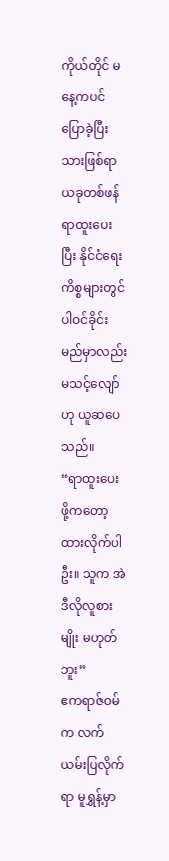ကိုယ်တိုင် မနေ့ကပင် ပြောခဲ့ပြီးသားဖြစ်ရာ ယခုတစ်ဖန် ရာထူးပေးပြီး နိုင်ငံရေးကိစ္စများတွင် ပါဝင်ခိုင်းမည်မှာလည်း မသင့်လျော်ဟု ယူဆပေသည်။
“ရာထူးပေးဖို့ကတော့ ထားလိုက်ပါဦး။ သူက အဲဒီလိုလူစားမျိုး မဟုတ်ဘူး”
ဧကရာဇ်ဝမ်က လက်ယမ်းပြလိုက်ရာ မူရွှန့်မှာ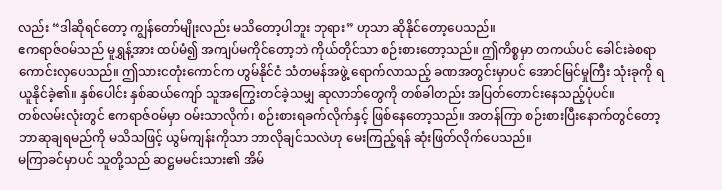လည်း “ဒါဆိုရင်တော့ ကျွန်တော်မျိုးလည်း မသိတော့ပါဘူး ဘုရား” ဟုသာ ဆိုနိုင်တော့ပေသည်။
ဧကရာဇ်ဝမ်သည် မူရွှန့်အား ထပ်မံ၍ အကျပ်မကိုင်တော့ဘဲ ကိုယ်တိုင်သာ စဉ်းစားတော့သည်။ ဤကိစ္စမှာ တကယ်ပင် ခေါင်းခဲစရာ ကောင်းလှပေသည်။ ဤသားငတုံးကောင်က ဟွမ်နိုင်ငံ သံတမန်အဖွဲ့ ရောက်လာသည့် ခဏအတွင်းမှာပင် အောင်မြင်မှုကြီး သုံးခုကို ရယူနိုင်ခဲ့၏။ နှစ်ပေါင်း နှစ်ဆယ်ကျော် သူအကြွေးတင်ခဲ့သမျှ ဆုလာဘ်တွေကို တစ်ခါတည်း အပြတ်တောင်းနေသည့်ပုံပင်။
တစ်လမ်းလုံးတွင် ဧကရာဇ်ဝမ်မှာ ဝမ်းသာလိုက်၊ စဉ်းစားရခက်လိုက်နှင့် ဖြစ်နေတော့သည်။ အတန်ကြာ စဉ်းစားပြီးနောက်တွင်တော့ ဘာဆုချရမည်ကို မသိသဖြင့် ယွမ်ကျန်းကိုသာ ဘာလိုချင်သလဲဟု မေးကြည့်ရန် ဆုံးဖြတ်လိုက်ပေသည်။
မကြာခင်မှာပင် သူတို့သည် ဆဋ္ဌမမင်းသား၏ အိမ်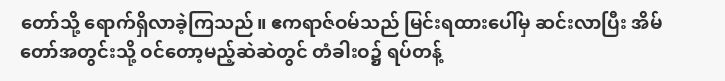တော်သို့ ရောက်ရှိလာခဲ့ကြသည်။ ဧကရာဇ်ဝမ်သည် မြင်းရထားပေါ်မှ ဆင်းလာပြီး အိမ်တော်အတွင်းသို့ ဝင်တော့မည့်ဆဲဆဲတွင် တံခါးဝ၌ ရပ်တန့်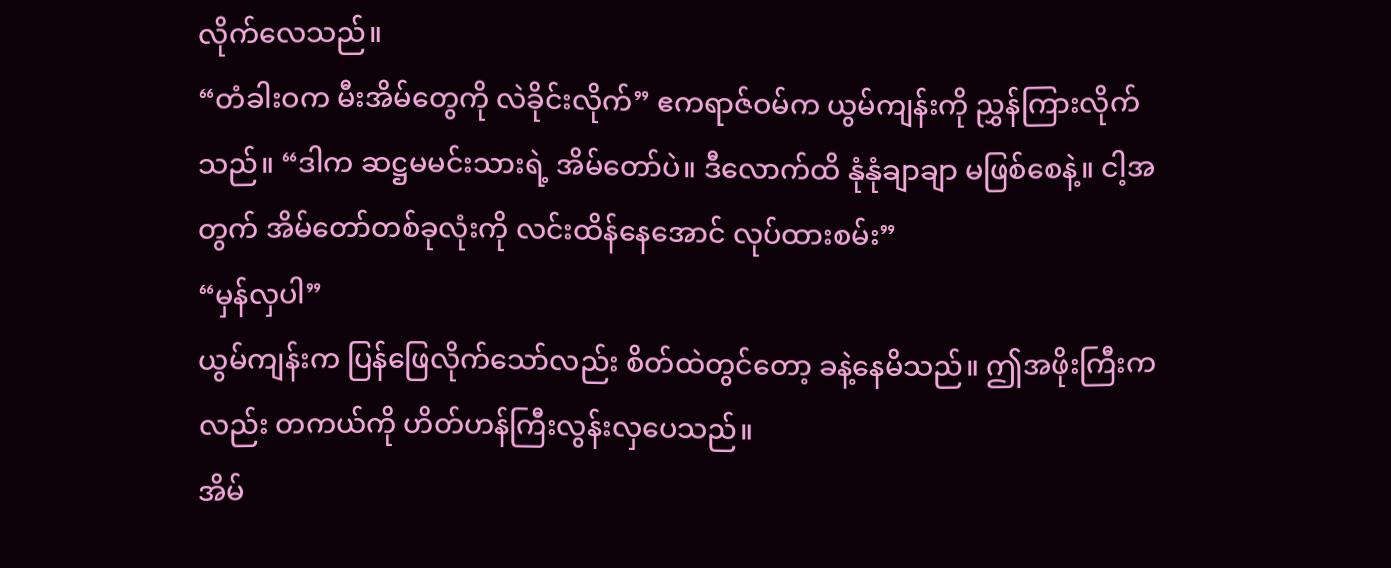လိုက်လေသည်။
“တံခါးဝက မီးအိမ်တွေကို လဲခိုင်းလိုက်” ဧကရာဇ်ဝမ်က ယွမ်ကျန်းကို ညွှန်ကြားလိုက်သည်။ “ဒါက ဆဋ္ဌမမင်းသားရဲ့ အိမ်တော်ပဲ။ ဒီလောက်ထိ နုံနုံချာချာ မဖြစ်စေနဲ့။ ငါ့အတွက် အိမ်တော်တစ်ခုလုံးကို လင်းထိန်နေအောင် လုပ်ထားစမ်း”
“မှန်လှပါ”
ယွမ်ကျန်းက ပြန်ဖြေလိုက်သော်လည်း စိတ်ထဲတွင်တော့ ခနဲ့နေမိသည်။ ဤအဖိုးကြီးကလည်း တကယ်ကို ဟိတ်ဟန်ကြီးလွန်းလှပေသည်။
အိမ်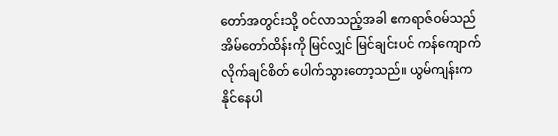တော်အတွင်းသို့ ဝင်လာသည့်အခါ ဧကရာဇ်ဝမ်သည် အိမ်တော်ထိန်းကို မြင်လျှင် မြင်ချင်းပင် ကန်ကျောက်လိုက်ချင်စိတ် ပေါက်သွားတော့သည်။ ယွမ်ကျန်းက နိုင်နေပါ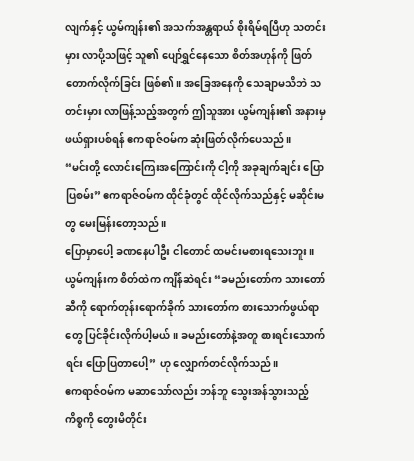လျက်နှင့် ယွမ်ကျန်း၏ အသက်အန္တရာယ် စိုးရိမ်ရပြီဟု သတင်းမှား လာပို့သဖြင့် သူ၏ ပျော်ရွှင်နေသော စိတ်အဟုန်ကို ဖြတ်တောက်လိုက်ခြင်း ဖြစ်၏။ အခြေအနေကို သေချာမသိဘဲ သတင်းမှား လာဖြန့်သည့်အတွက် ဤသူအား ယွမ်ကျန်း၏ အနားမှ ဖယ်ရှားပစ်ရန် ဧကရာဇ်ဝမ်က ဆုံးဖြတ်လိုက်ပေသည်။
“မင်းတို့ လောင်းကြေးအကြောင်းကို ငါ့ကို အခုချက်ချင်း ပြောပြစမ်း” ဧကရာဇ်ဝမ်က ထိုင်ခုံတွင် ထိုင်လိုက်သည်နှင့် မဆိုင်းမတွ မေးမြန်းတော့သည်။
ပြောမှာပေါ့ ခဏနေပါဦး ငါတောင် ထမင်းမစားရသေးဘူး။ ယွမ်ကျန်းက စိတ်ထဲက ကျိန်ဆဲရင်း “ခမည်းတော်က သားတော်ဆီကို ရောက်တုန်းရောက်ခိုက် သားတော်က စားသောက်ဖွယ်ရာတွေ ပြင်ခိုင်းလိုက်ပါ့မယ်။ ခမည်းတော်နဲ့အတူ စားရင်းသောက်ရင်း ပြောပြတာပေါ့” ဟု လျှောက်တင်လိုက်သည်။
ဧကရာဇ်ဝမ်က မဆာသော်လည်း ဘန်ဘူ သွေးအန်သွားသည့်ကိစ္စကို တွေးမိတိုင်း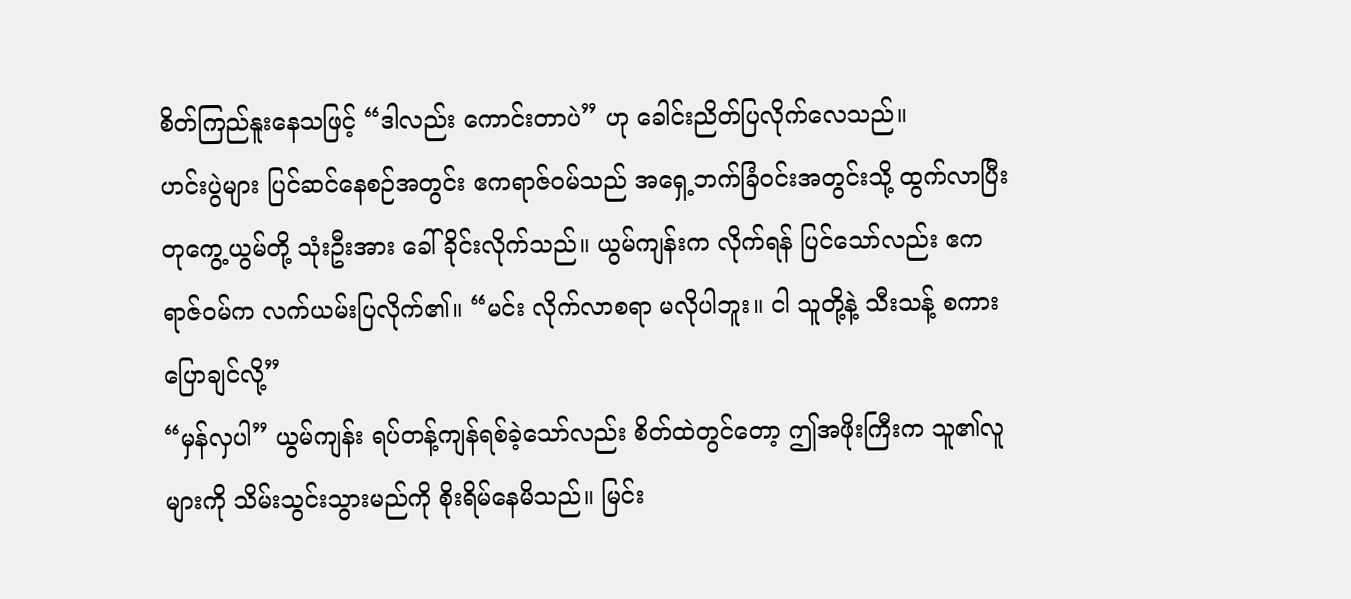စိတ်ကြည်နူးနေသဖြင့် “ဒါလည်း ကောင်းတာပဲ” ဟု ခေါင်းညိတ်ပြလိုက်လေသည်။
ဟင်းပွဲများ ပြင်ဆင်နေစဉ်အတွင်း ဧကရာဇ်ဝမ်သည် အရှေ့ဘက်ခြံဝင်းအတွင်းသို့ ထွက်လာပြီး တုကွေ့ယွမ်တို့ သုံးဦးအား ခေါ်ခိုင်းလိုက်သည်။ ယွမ်ကျန်းက လိုက်ရန် ပြင်သော်လည်း ဧကရာဇ်ဝမ်က လက်ယမ်းပြလိုက်၏။ “မင်း လိုက်လာစရာ မလိုပါဘူး။ ငါ သူတို့နဲ့ သီးသန့် စကားပြောချင်လို့”
“မှန်လှပါ” ယွမ်ကျန်း ရပ်တန့်ကျန်ရစ်ခဲ့သော်လည်း စိတ်ထဲတွင်တော့ ဤအဖိုးကြီးက သူ၏လူများကို သိမ်းသွင်းသွားမည်ကို စိုးရိမ်နေမိသည်။ မြင်း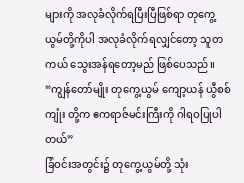များကို အလုခံလိုက်ရပြီးပြီဖြစ်ရာ တုကွေ့ယွမ်တို့ကိုပါ အလုခံလိုက်ရလျှင်တော့ သူတကယ် သွေးအန်ရတော့မည် ဖြစ်ပေသည်။
“ကျွန်တော်မျိုး တုကွေ့ယွမ် ကျော့ယန် ယွီစစ်ကျုံး တို့က ဧကရာဇ်မင်းကြီးကို ဂါရဝပြုပါတယ်”
ခြံဝင်းအတွင်း၌ တုကွေ့ယွမ်တို့ သုံး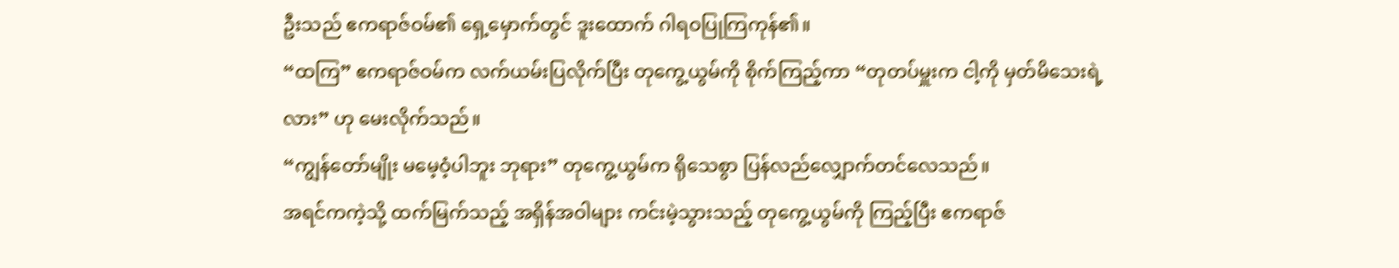ဦးသည် ဧကရာဇ်ဝမ်၏ ရှေ့မှောက်တွင် ဒူးထောက် ဂါရဝပြုကြကုန်၏။
“ထကြ” ဧကရာဇ်ဝမ်က လက်ယမ်းပြလိုက်ပြီး တုကွေ့ယွမ်ကို စိုက်ကြည့်ကာ “တုတပ်မှူးက ငါ့ကို မှတ်မိသေးရဲ့လား” ဟု မေးလိုက်သည်။
“ကျွန်တော်မျိုး မမေ့ဝံ့ပါဘူး ဘုရား” တုကွေ့ယွမ်က ရိုသေစွာ ပြန်လည်လျှောက်တင်လေသည်။
အရင်ကကဲ့သို့ ထက်မြက်သည့် အရှိန်အဝါများ ကင်းမဲ့သွားသည့် တုကွေ့ယွမ်ကို ကြည့်ပြီး ဧကရာဇ်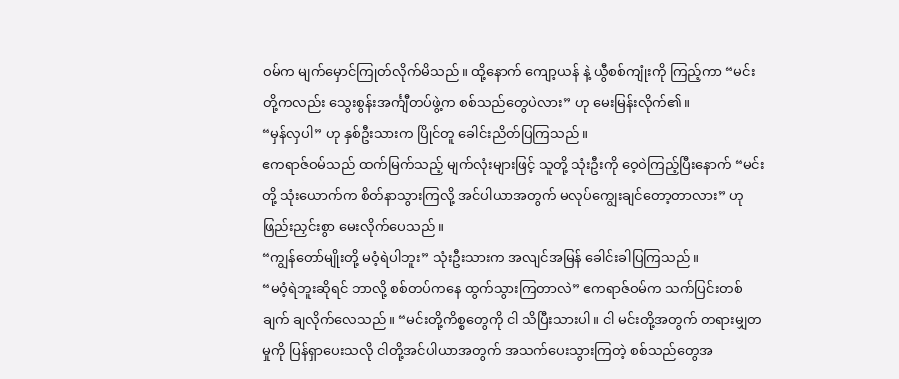ဝမ်က မျက်မှောင်ကြုတ်လိုက်မိသည်။ ထို့နောက် ကျော့ယန် နဲ့ ယွီစစ်ကျုံးကို ကြည့်ကာ “မင်းတို့ကလည်း သွေးစွန်းအင်္ကျီတပ်ဖွဲ့က စစ်သည်တွေပဲလား” ဟု မေးမြန်းလိုက်၏။
“မှန်လှပါ” ဟု နှစ်ဦးသားက ပြိုင်တူ ခေါင်းညိတ်ပြကြသည်။
ဧကရာဇ်ဝမ်သည် ထက်မြက်သည့် မျက်လုံးများဖြင့် သူတို့ သုံးဦးကို ဝေ့ဝဲကြည့်ပြီးနောက် “မင်းတို့ သုံးယောက်က စိတ်နာသွားကြလို့ အင်ပါယာအတွက် မလုပ်ကျွေးချင်တော့တာလား” ဟု ဖြည်းညှင်းစွာ မေးလိုက်ပေသည်။
“ကျွန်တော်မျိုးတို့ မဝံ့ရဲပါဘူး” သုံးဦးသားက အလျင်အမြန် ခေါင်းခါပြကြသည်။
“မဝံ့ရဲဘူးဆိုရင် ဘာလို့ စစ်တပ်ကနေ ထွက်သွားကြတာလဲ” ဧကရာဇ်ဝမ်က သက်ပြင်းတစ်ချက် ချလိုက်လေသည်။ “မင်းတို့ကိစ္စတွေကို ငါ သိပြီးသားပါ။ ငါ မင်းတို့အတွက် တရားမျှတမှုကို ပြန်ရှာပေးသလို ငါတို့အင်ပါယာအတွက် အသက်ပေးသွားကြတဲ့ စစ်သည်တွေအ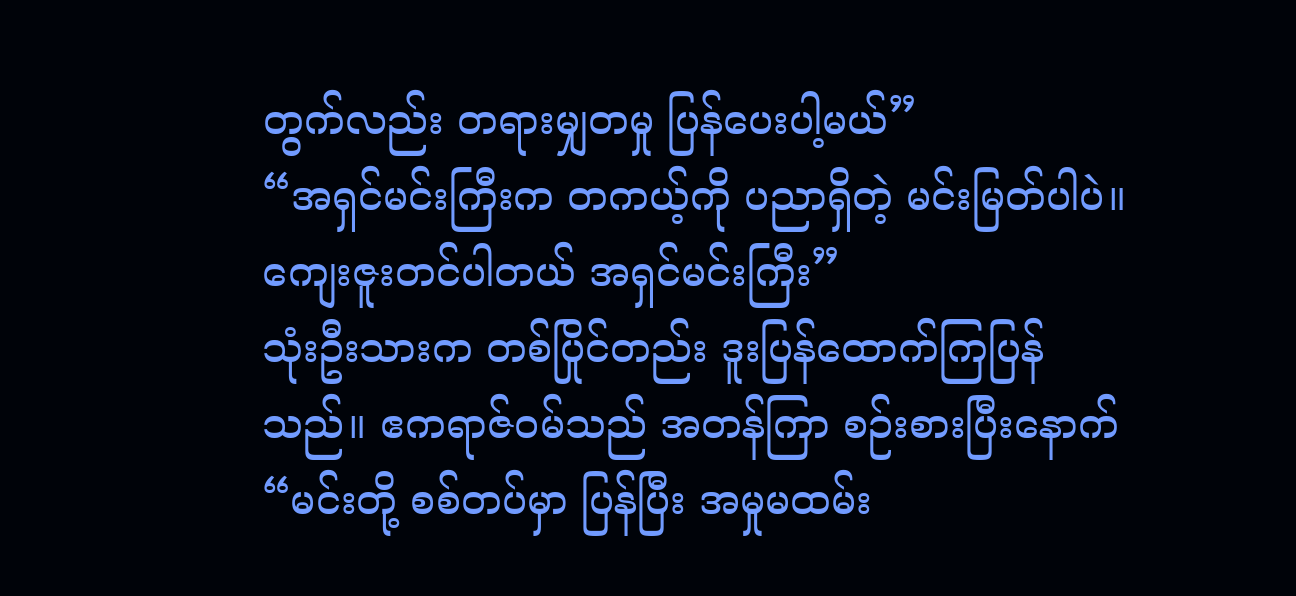တွက်လည်း တရားမျှတမှု ပြန်ပေးပါ့မယ်”
“အရှင်မင်းကြီးက တကယ့်ကို ပညာရှိတဲ့ မင်းမြတ်ပါပဲ။ ကျေးဇူးတင်ပါတယ် အရှင်မင်းကြီး”
သုံးဦးသားက တစ်ပြိုင်တည်း ဒူးပြန်ထောက်ကြပြန်သည်။ ဧကရာဇ်ဝမ်သည် အတန်ကြာ စဉ်းစားပြီးနောက် “မင်းတို့ စစ်တပ်မှာ ပြန်ပြီး အမှုမထမ်း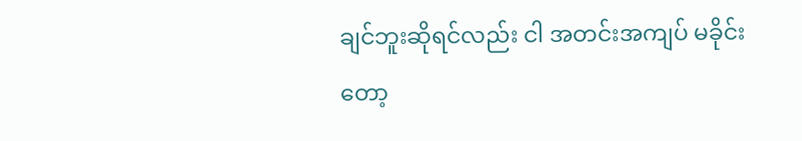ချင်ဘူးဆိုရင်လည်း ငါ အတင်းအကျပ် မခိုင်းတော့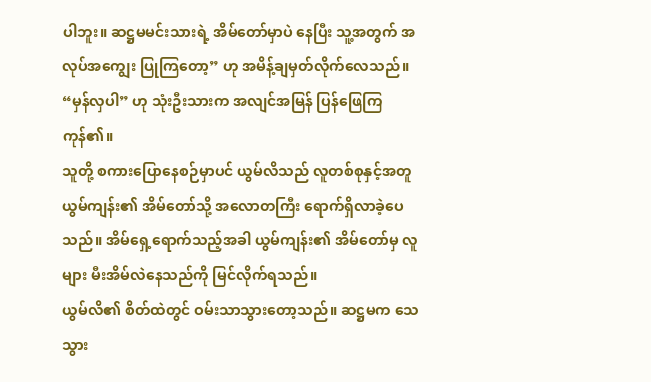ပါဘူး။ ဆဋ္ဌမမင်းသားရဲ့ အိမ်တော်မှာပဲ နေပြီး သူ့အတွက် အလုပ်အကျွေး ပြုကြတော့” ဟု အမိန့်ချမှတ်လိုက်လေသည်။
“မှန်လှပါ” ဟု သုံးဦးသားက အလျင်အမြန် ပြန်ဖြေကြကုန်၏။
သူတို့ စကားပြောနေစဉ်မှာပင် ယွမ်လိသည် လူတစ်စုနှင့်အတူ ယွမ်ကျန်း၏ အိမ်တော်သို့ အလောတကြီး ရောက်ရှိလာခဲ့ပေသည်။ အိမ်ရှေ့ရောက်သည့်အခါ ယွမ်ကျန်း၏ အိမ်တော်မှ လူများ မီးအိမ်လဲနေသည်ကို မြင်လိုက်ရသည်။
ယွမ်လိ၏ စိတ်ထဲတွင် ဝမ်းသာသွားတော့သည်။ ဆဋ္ဌမက သေသွား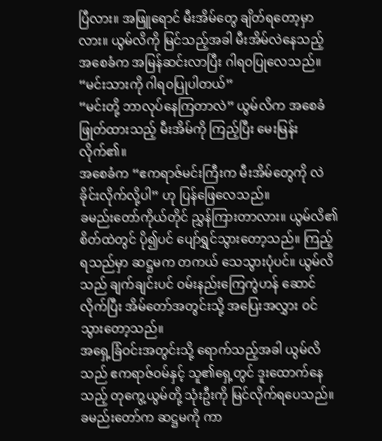ပြီလား။ အဖြူရောင် မီးအိမ်တွေ ချိတ်ရတော့မှာလား။ ယွမ်လိကို မြင်သည့်အခါ မီးအိမ်လဲနေသည့် အစေခံက အမြန်ဆင်းလာပြီး ဂါရဝပြုလေသည်။ “မင်းသားကို ဂါရဝပြုပါတယ်”
“မင်းတို့ ဘာလုပ်နေကြတာလဲ” ယွမ်လိက အစေခံ ဖြုတ်ထားသည့် မီးအိမ်ကို ကြည့်ပြီး မေးမြန်းလိုက်၏။
အစေခံက “ဧကရာဇ်မင်းကြီးက မီးအိမ်တွေကို လဲခိုင်းလိုက်လို့ပါ” ဟု ပြန်ဖြေလေသည်။
ခမည်းတော်ကိုယ်တိုင် ညွှန်ကြားတာလား။ ယွမ်လိ၏ စိတ်ထဲတွင် ပို၍ပင် ပျော်ရွှင်သွားတော့သည်။ ကြည့်ရသည်မှာ ဆဋ္ဌမက တကယ် သေသွားပုံပင်။ ယွမ်လိသည် ချက်ချင်းပင် ဝမ်းနည်းကြေကွဲဟန် ဆောင်လိုက်ပြီး အိမ်တော်အတွင်းသို့ အပြေးအလွှား ဝင်သွားတော့သည်။
အရှေ့ခြံဝင်းအတွင်းသို့ ရောက်သည့်အခါ ယွမ်လိသည် ဧကရာဇ်ဝမ်နှင့် သူ၏ရှေ့တွင် ဒူးထောက်နေသည့် တုကွေ့ယွမ်တို့ သုံးဦးကို မြင်လိုက်ရပေသည်။
ခမည်းတော်က ဆဋ္ဌမကို ကာ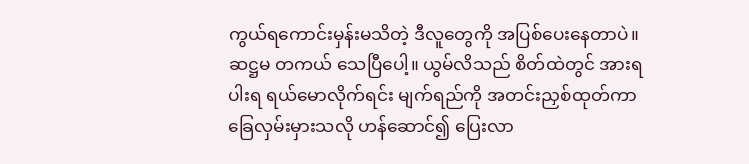ကွယ်ရကောင်းမှန်းမသိတဲ့ ဒီလူတွေကို အပြစ်ပေးနေတာပဲ။ ဆဋ္ဌမ တကယ် သေပြီပေါ့။ ယွမ်လိသည် စိတ်ထဲတွင် အားရပါးရ ရယ်မောလိုက်ရင်း မျက်ရည်ကို အတင်းညှစ်ထုတ်ကာ ခြေလှမ်းမှားသလို ဟန်ဆောင်၍ ပြေးလာ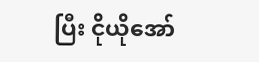ပြီး ငိုယိုအော်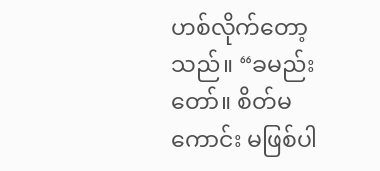ဟစ်လိုက်တော့သည်။ “ခမည်းတော်။ စိတ်မကောင်း မဖြစ်ပါ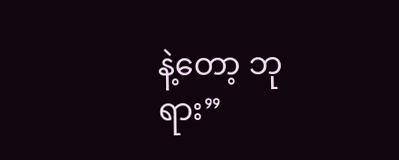နဲ့တော့ ဘုရား”